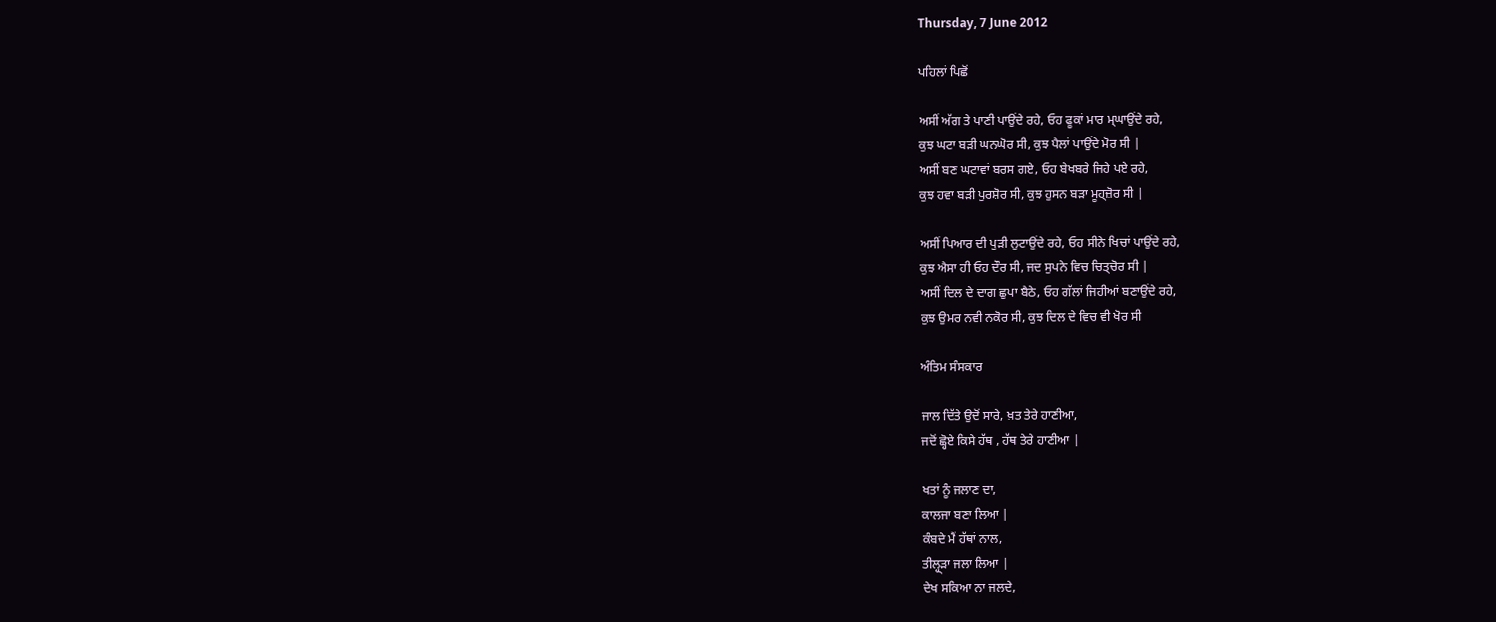Thursday, 7 June 2012

ਪਹਿਲਾਂ ਪਿਛੋਂ

ਅਸੀਂ ਅੱਗ ਤੇ ਪਾਣੀ ਪਾਉਂਦੇ ਰਹੇ, ਓਹ ਫੂਕਾਂ ਮਾਰ ਮ੍ਘਾਉਂਦੇ ਰਹੇ,
ਕੁਝ ਘਟਾ ਬੜੀ ਘਨਘੋਰ ਸੀ, ਕੁਝ ਪੈਲਾਂ ਪਾਉਂਦੇ ਮੋਰ ਸੀ |
ਅਸੀਂ ਬਣ ਘਟਾਵਾਂ ਬਰਸ ਗਏ, ਓਹ ਬੇਖਬਰੇ ਜਿਹੇ ਪਏ ਰਹੇ,
ਕੁਝ ਹਵਾ ਬੜੀ ਪੁਰਸ਼ੋਰ ਸੀ, ਕੁਝ ਹੁਸਨ ਬੜਾ ਮੂਹ੍ਜ਼ੋਰ ਸੀ |

ਅਸੀਂ ਪਿਆਰ ਦੀ ਪੁੜੀ ਲੁਟਾਉਂਦੇ ਰਹੇ, ਓਹ ਸੀਨੇ ਖਿਚਾਂ ਪਾਉਂਦੇ ਰਹੇ,
ਕੁਝ ਐਸਾ ਹੀ ਓਹ ਦੌਰ ਸੀ, ਜਦ ਸੁਪਨੇ ਵਿਚ ਚਿਤ੍ਚੋਰ ਸੀ |
ਅਸੀਂ ਦਿਲ ਦੇ ਦਾਗ ਛੁਪਾ ਬੈਠੇ, ਓਹ ਗੱਲਾਂ ਜਿਹੀਆਂ ਬਣਾਉਂਦੇ ਰਹੇ,
ਕੁਝ ਉਮਰ ਨਵੀ ਨਕੋਰ ਸੀ, ਕੁਝ ਦਿਲ ਦੇ ਵਿਚ ਵੀ ਖੋਰ ਸੀ

ਅੰਤਿਮ ਸੰਸਕਾਰ

ਜਾਲ ਦਿੱਤੇ ਉਦੋਂ ਸਾਰੇ, ਖ਼ਤ ਤੇਰੇ ਹਾਣੀਆ,
ਜਦੋਂ ਛ੍ਹੋਏ ਕਿਸੇ ਹੱਥ , ਹੱਥ ਤੇਰੇ ਹਾਣੀਆ |

ਖਤਾਂ ਨੂੰ ਜਲਾਣ ਦਾ,
ਕਾਲਜਾ ਬਣਾ ਲਿਆ |
ਕੰਬਦੇ ਮੈਂ ਹੱਥਾਂ ਨਾਲ,
ਤੀਲ੍ਹ੍ੜਾ ਜਲਾ ਲਿਆ |
ਦੇਖ ਸਕਿਆ ਨਾ ਜਲਦੇ,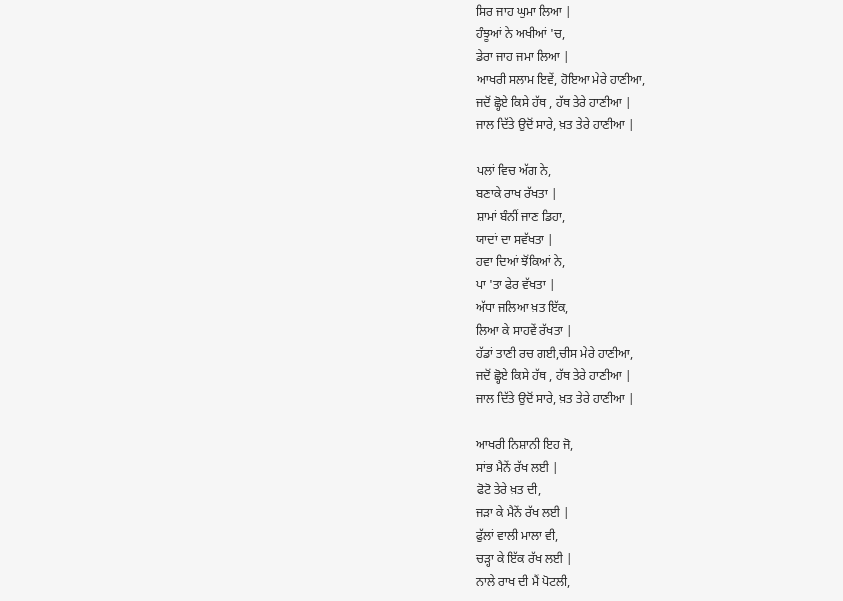ਸਿਰ ਜਾਹ ਘੁਮਾ ਲਿਆ |
ਹੰਝੂਆਂ ਨੇ ਅਖੀਆਂ 'ਚ,
ਡੇਰਾ ਜਾਹ ਜਮਾ ਲਿਆ |
ਆਖਰੀ ਸਲਾਮ ਇਵੇਂ, ਹੋਇਆ ਮੇਰੇ ਹਾਣੀਆ,
ਜਦੋਂ ਛ੍ਹੋਏ ਕਿਸੇ ਹੱਥ , ਹੱਥ ਤੇਰੇ ਹਾਣੀਆ |
ਜਾਲ ਦਿੱਤੇ ਉਦੋਂ ਸਾਰੇ, ਖ਼ਤ ਤੇਰੇ ਹਾਣੀਆ |

ਪਲਾਂ ਵਿਚ ਅੱਗ ਨੇ,
ਬਣਾਕੇ ਰਾਖ ਰੱਖਤਾ |
ਸ਼ਾਮਾਂ ਬੰਨੀਂ ਜਾਣ ਡਿਹਾ,
ਯਾਦਾਂ ਦਾ ਸਵੱਖਤਾ |
ਹਵਾ ਦਿਆਂ ਝੋਂਕਿਆਂ ਨੇ,
ਪਾ 'ਤਾ ਫੇਰ ਵੱਖਤਾ |
ਅੱਧਾ ਜਲਿਆ ਖ਼ਤ ਇੱਕ,
ਲਿਆ ਕੇ ਸਾਹਵੇਂ ਰੱਖਤਾ |
ਹੱਡਾਂ ਤਾਣੀ ਰਚ ਗਈ,ਚੀਸ ਮੇਰੇ ਹਾਣੀਆ,
ਜਦੋਂ ਛ੍ਹੋਏ ਕਿਸੇ ਹੱਥ , ਹੱਥ ਤੇਰੇ ਹਾਣੀਆ |
ਜਾਲ ਦਿੱਤੇ ਉਦੋਂ ਸਾਰੇ, ਖ਼ਤ ਤੇਰੇ ਹਾਣੀਆ |

ਆਖਰੀ ਨਿਸ਼ਾਨੀ ਇਹ ਜੋ,
ਸਾਂਭ ਮੈਨੇਂ ਰੱਖ ਲਈ |
ਫੋਟੋ ਤੇਰੇ ਖ਼ਤ ਦੀ,
ਜੜਾ ਕੇ ਮੈਨੇਂ ਰੱਖ ਲਈ |
ਫੁੱਲਾਂ ਵਾਲੀ ਮਾਲਾ ਵੀ,
ਚੜ੍ਹਾ ਕੇ ਇੱਕ ਰੱਖ ਲਈ |
ਨਾਲੇ ਰਾਖ ਦੀ ਮੈਂ ਪੋਟਲੀ,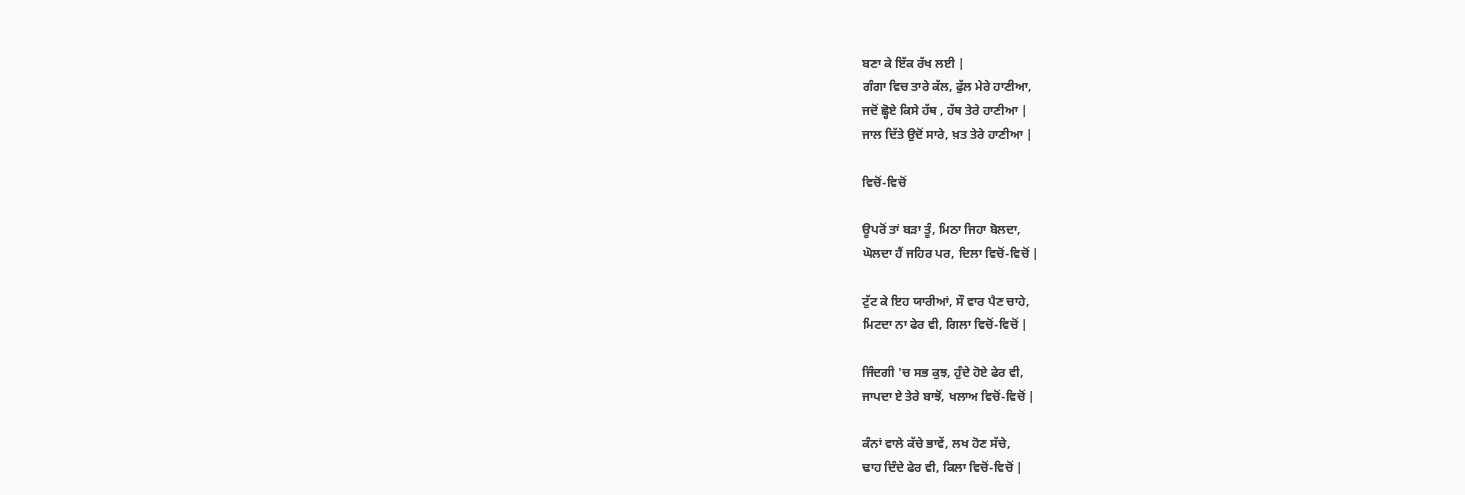ਬਣਾ ਕੇ ਇੱਕ ਰੱਖ ਲਈ |
ਗੰਗਾ ਵਿਚ ਤਾਰੇ ਕੱਲ, ਫੁੱਲ ਮੇਰੇ ਹਾਣੀਆ,
ਜਦੋਂ ਛ੍ਹੋਏ ਕਿਸੇ ਹੱਥ , ਹੱਥ ਤੇਰੇ ਹਾਣੀਆ |
ਜਾਲ ਦਿੱਤੇ ਉਦੋਂ ਸਾਰੇ, ਖ਼ਤ ਤੇਰੇ ਹਾਣੀਆ |

ਵਿਚੋਂ-ਵਿਚੋਂ

ਊਪਰੋਂ ਤਾਂ ਬੜਾ ਤੂੰ, ਮਿਠਾ ਜਿਹਾ ਬੋਲਦਾ,
ਘੋਲਦਾ ਹੈਂ ਜਹਿਰ ਪਰ, ਦਿਲਾ ਵਿਚੋਂ-ਵਿਚੋਂ |

ਟੁੱਟ ਕੇ ਇਹ ਯਾਰੀਆਂ, ਸੌ ਵਾਰ ਪੈਣ ਚਾਹੇ,
ਮਿਟਦਾ ਨਾ ਫੇਰ ਵੀ, ਗਿਲਾ ਵਿਚੋਂ-ਵਿਚੋਂ |

ਜਿੰਦਗੀ 'ਚ ਸਭ ਕੁਝ, ਹੁੰਦੇ ਹੋਏ ਫੇਰ ਵੀ,
ਜਾਪਦਾ ਏ ਤੇਰੇ ਬਾਝੋਂ, ਖਲਾਅ ਵਿਚੋਂ-ਵਿਚੋਂ |

ਕੰਨਾਂ ਵਾਲੇ ਕੱਚੇ ਭਾਵੇਂ, ਲਖ ਹੋਣ ਸੱਚੇ,
ਢਾਹ ਦਿੰਦੇ ਫੇਰ ਵੀ, ਕਿਲਾ ਵਿਚੋਂ-ਵਿਚੋਂ |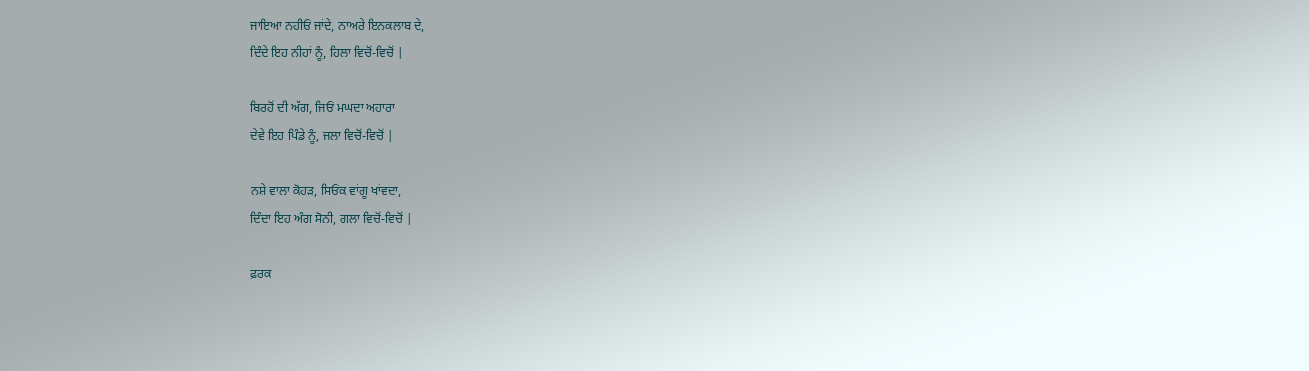ਜਾਇਆ ਨਹੀਓਂ ਜਾਂਦੇ, ਨਾਅਰੇ ਇਨਕਲਾਬ ਦੇ,
ਦਿੰਦੇ ਇਹ ਨੀਹਾਂ ਨੂੰ, ਹਿਲਾ ਵਿਚੋਂ-ਵਿਚੋਂ |

ਬਿਰਹੋਂ ਦੀ ਅੱਗ, ਜਿਓਂ ਮਘਦਾ ਅਹਾਰਾ
ਦੇਵੇ ਇਹ ਪਿੰਡੇ ਨੂੰ, ਜਲਾ ਵਿਚੋਂ-ਵਿਚੋਂ |

ਨਸ਼ੇ ਵਾਲਾ ਕੋਹੜ, ਸਿਓਂਕ ਵਾਂਗੂ ਖਾਂਵਦਾ,
ਦਿੰਦਾ ਇਹ ਅੰਗ ਸੋਨੀ, ਗਲਾ ਵਿਚੋਂ-ਵਿਚੋਂ |

ਫ਼ਰਕ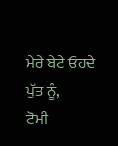ਮੇਰੇ ਬੇਟੇ ਓਹਦੇ ਪੁੱਤ ਨੂੰ,
ਟੋਮੀ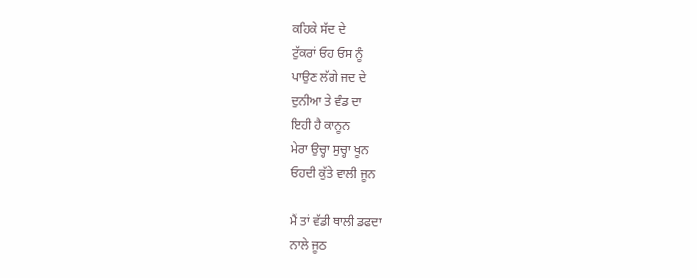ਕਹਿਕੇ ਸੱਦ ਦੇ
ਟੁੱਕਰਾਂ ਓਹ ਓਸ ਨੂੰ
ਪਾਉਣ ਲੱਗੇ ਜਦ ਦੇ
ਦੁਨੀਆ ਤੇ ਵੰਡ ਦਾ
ਇਹੀ ਹੈ ਕਾਨੂਨ
ਮੇਰਾ ਉਚ੍ਹਾ ਸੁਚ੍ਹਾ ਖੂਨ
ਓਹਦੀ ਕੁੱਤੇ ਵਾਲੀ ਜੂਨ

ਮੈਂ ਤਾਂ ਵੱਡੀ ਥਾਲੀ ਡਫਦਾ
ਨਾਲੇ ਜੂਠ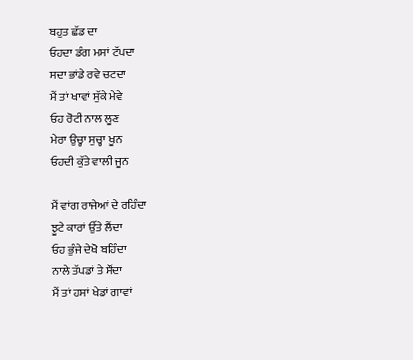ਬਹੁਤ ਛੱਡ ਦਾ
ਓਹਦਾ ਡੰਗ ਮਸਾਂ ਟੱਪਦਾ
ਸਦਾ ਭਾਂਡੇ ਰਵੇ ਚਟਦਾ
ਮੈਂ ਤਾਂ ਖਾਵਾਂ ਸੁੱਕੇ ਮੇਵੇ
ਓਹ ਰੋਟੀ ਨਾਲ ਲੂਣ
ਮੇਰਾ ਉਚ੍ਹਾ ਸੁਚ੍ਹਾ ਖੂਨ
ਓਹਦੀ ਕੁੱਤੇ ਵਾਲੀ ਜੂਨ

ਮੈਂ ਵਾਂਗ ਰਾਜੇਆਂ ਦੇ ਰਹਿੰਦਾ
ਝੂਟੇ ਕਾਰਾਂ ਉੱਤੇ ਲੈਂਦਾ
ਓਹ ਭੁੰਜੇ ਦੇਖੋ ਬਹਿੰਦਾ
ਨਾਲੇ ਤੱਪਡਾਂ ਤੇ ਸੌਂਦਾ
ਮੈਂ ਤਾਂ ਹਸਾਂ ਖੇਡਾਂ ਗਾਵਾਂ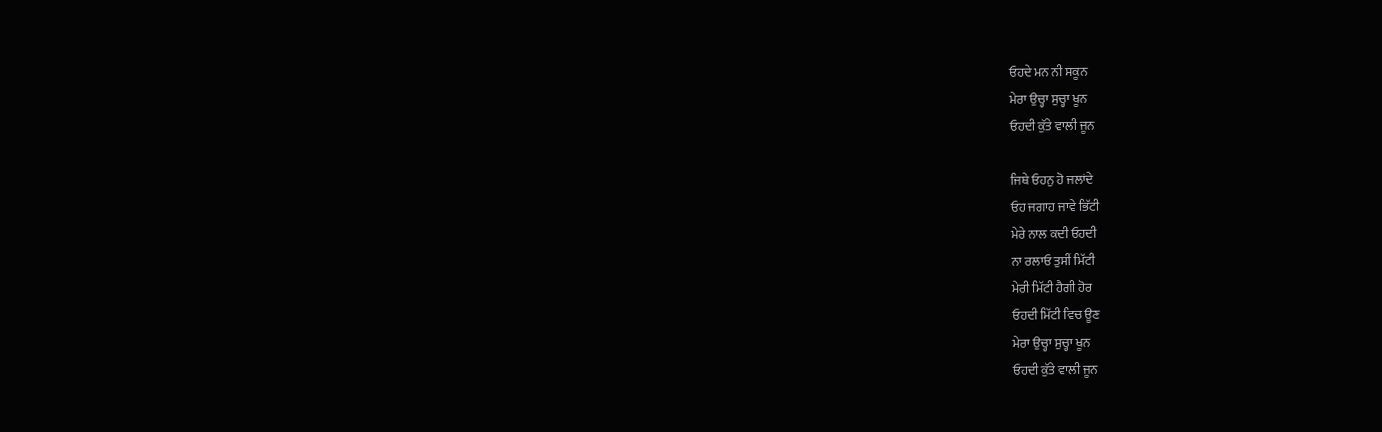ਓਹਦੇ ਮਨ ਨੀ ਸਕੂਨ
ਮੇਰਾ ਉਚ੍ਹਾ ਸੁਚ੍ਹਾ ਖੂਨ
ਓਹਦੀ ਕੁੱਤੇ ਵਾਲੀ ਜੂਨ

ਜਿਥੇ ਓਹਨੁ ਹੋ ਜਲਾਂਦੇ
ਓਹ ਜਗਾਹ ਜਾਵੇ ਭਿੱਟੀ
ਮੇਰੇ ਨਾਲ ਕਦੀ ਓਹਦੀ
ਨਾ ਰਲਾਓ ਤੁਸੀਂ ਮਿੱਟੀ
ਮੇਰੀ ਮਿੱਟੀ ਹੈਗੀ ਹੋਰ
ਓਹਦੀ ਮਿੱਟੀ ਵਿਚ ਊਣ
ਮੇਰਾ ਉਚ੍ਹਾ ਸੁਚ੍ਹਾ ਖੂਨ
ਓਹਦੀ ਕੁੱਤੇ ਵਾਲੀ ਜੂਨ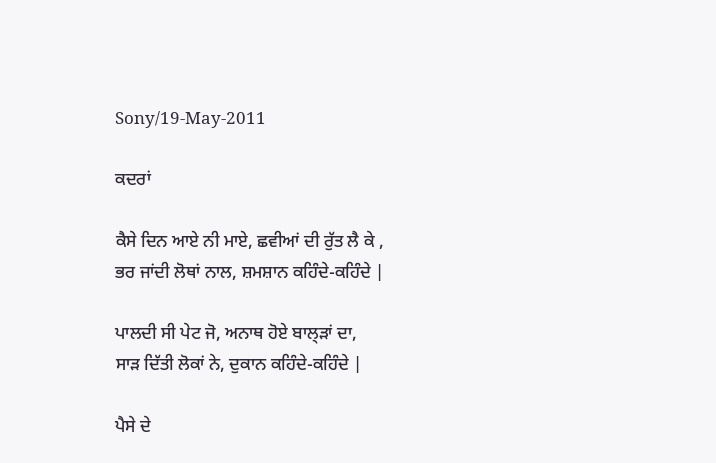Sony/19-May-2011

ਕਦਰਾਂ

ਕੈਸੇ ਦਿਨ ਆਏ ਨੀ ਮਾਏ, ਛਵੀਆਂ ਦੀ ਰੁੱਤ ਲੈ ਕੇ ,
ਭਰ ਜਾਂਦੀ ਲੋਥਾਂ ਨਾਲ, ਸ਼ਮਸ਼ਾਨ ਕਹਿੰਦੇ-ਕਹਿੰਦੇ |

ਪਾਲਦੀ ਸੀ ਪੇਟ ਜੋ, ਅਨਾਥ ਹੋਏ ਬਾਲ੍ੜਾਂ ਦਾ,
ਸਾੜ ਦਿੱਤੀ ਲੋਕਾਂ ਨੇ, ਦੁਕਾਨ ਕਹਿੰਦੇ-ਕਹਿੰਦੇ |

ਪੈਸੇ ਦੇ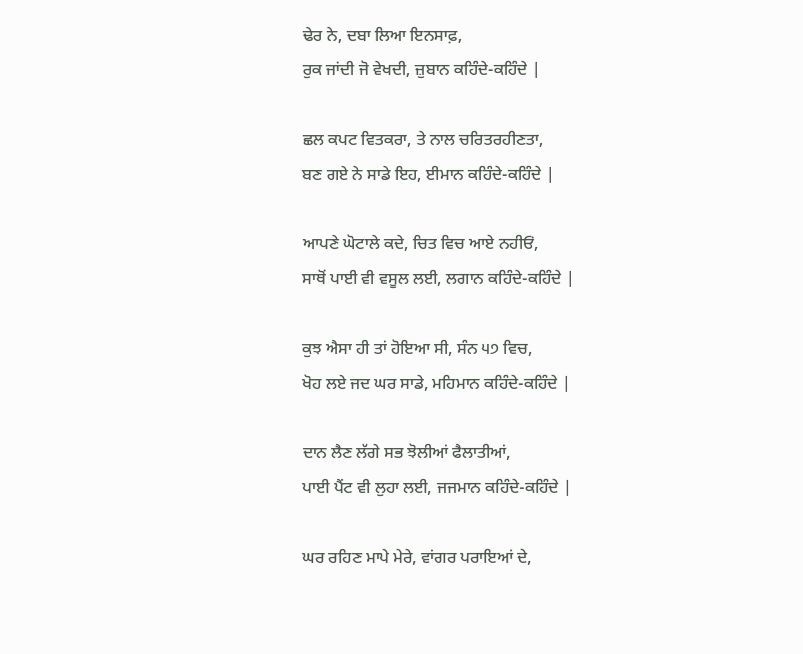ਢੇਰ ਨੇ, ਦਬਾ ਲਿਆ ਇਨਸਾਫ਼,
ਰੁਕ ਜਾਂਦੀ ਜੋ ਵੇਖਦੀ, ਜ਼ੁਬਾਨ ਕਹਿੰਦੇ-ਕਹਿੰਦੇ |

ਛਲ ਕਪਟ ਵਿਤਕਰਾ, ਤੇ ਨਾਲ ਚਰਿਤਰਹੀਣਤਾ,
ਬਣ ਗਏ ਨੇ ਸਾਡੇ ਇਹ, ਈਮਾਨ ਕਹਿੰਦੇ-ਕਹਿੰਦੇ |

ਆਪਣੇ ਘੋਟਾਲੇ ਕਦੇ, ਚਿਤ ਵਿਚ ਆਏ ਨਹੀਓਂ,
ਸਾਥੋਂ ਪਾਈ ਵੀ ਵਸੂਲ ਲਈ, ਲਗਾਨ ਕਹਿੰਦੇ-ਕਹਿੰਦੇ |

ਕੁਝ ਐਸਾ ਹੀ ਤਾਂ ਹੋਇਆ ਸੀ, ਸੰਨ ੫੭ ਵਿਚ,
ਖੋਹ ਲਏ ਜਦ ਘਰ ਸਾਡੇ, ਮਹਿਮਾਨ ਕਹਿੰਦੇ-ਕਹਿੰਦੇ |

ਦਾਨ ਲੈਣ ਲੱਗੇ ਸਭ ਝੋਲੀਆਂ ਫੈਲਾਤੀਆਂ,
ਪਾਈ ਪੈਂਟ ਵੀ ਲੁਹਾ ਲਈ, ਜਜਮਾਨ ਕਹਿੰਦੇ-ਕਹਿੰਦੇ |

ਘਰ ਰਹਿਣ ਮਾਪੇ ਮੇਰੇ, ਵਾਂਗਰ ਪਰਾਇਆਂ ਦੇ,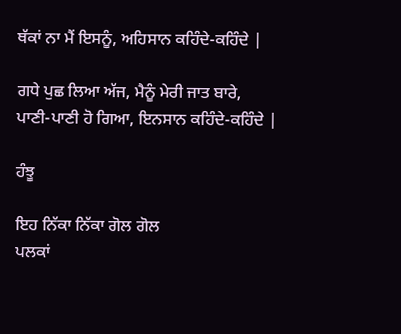ਥੱਕਾਂ ਨਾ ਮੈਂ ਇਸਨੂੰ, ਅਹਿਸਾਨ ਕਹਿੰਦੇ-ਕਹਿੰਦੇ |

ਗਧੇ ਪੁਛ ਲਿਆ ਅੱਜ, ਮੈਨੂੰ ਮੇਰੀ ਜਾਤ ਬਾਰੇ,
ਪਾਣੀ-ਪਾਣੀ ਹੋ ਗਿਆ, ਇਨਸਾਨ ਕਹਿੰਦੇ-ਕਹਿੰਦੇ |

ਹੰਝੂ

ਇਹ ਨਿੱਕਾ ਨਿੱਕਾ ਗੋਲ ਗੋਲ
ਪਲਕਾਂ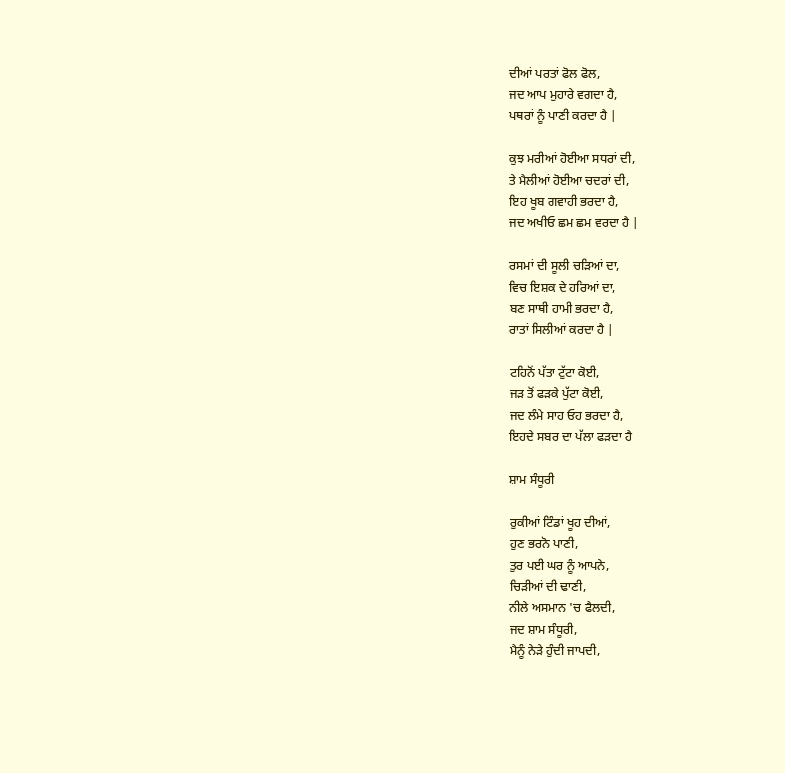ਦੀਆਂ ਪਰਤਾਂ ਫੋਲ ਫੋਲ,
ਜਦ ਆਪ ਮੁਹਾਰੇ ਵਗਦਾ ਹੈ,
ਪਥਰਾਂ ਨੂੰ ਪਾਣੀ ਕਰਦਾ ਹੈ |

ਕੁਝ ਮਰੀਆਂ ਹੋਈਆ ਸਧਰਾਂ ਦੀ,
ਤੇ ਮੈਲੀਆਂ ਹੋਈਆ ਚਦਰਾਂ ਦੀ,
ਇਹ ਖੂਬ ਗਵਾਹੀ ਭਰਦਾ ਹੈ,
ਜਦ ਅਖੀਓ ਛਮ ਛਮ ਵਰਦਾ ਹੈ |

ਰਸਮਾਂ ਦੀ ਸੂਲੀ ਚੜਿਆਂ ਦਾ,
ਵਿਚ ਇਸ਼ਕ ਦੇ ਹਰਿਆਂ ਦਾ,
ਬਣ ਸਾਥੀ ਹਾਮੀ ਭਰਦਾ ਹੈ,
ਰਾਤਾਂ ਸਿਲੀਆਂ ਕਰਦਾ ਹੈ |

ਟਹਿਨੋਂ ਪੱਤਾ ਟੁੱਟਾ ਕੋਈ,
ਜੜ ਤੋਂ ਫੜਕੇ ਪੁੱਟਾ ਕੋਈ,
ਜਦ ਲੰਮੇ ਸਾਹ ਓਹ ਭਰਦਾ ਹੈ,
ਇਹਦੇ ਸਬਰ ਦਾ ਪੱਲਾ ਫੜਦਾ ਹੈ

ਸ਼ਾਮ ਸੰਧੂਰੀ

ਰੁਕੀਆਂ ਟਿੰਡਾਂ ਖੂਹ ਦੀਆਂ,
ਹੁਣ ਭਰਨੋ ਪਾਣੀ,
ਤੁਰ ਪਈ ਘਰ ਨੂੰ ਆਪਨੇ,
ਚਿੜੀਆਂ ਦੀ ਢਾਣੀ,
ਨੀਲੇ ਅਸਮਾਨ 'ਚ ਫੈਲਦੀ,
ਜਦ ਸ਼ਾਮ ਸੰਧੂਰੀ,
ਮੈਨੂੰ ਨੇੜੇ ਹੁੰਦੀ ਜਾਪਦੀ,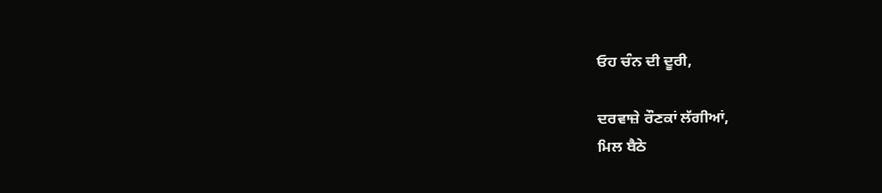ਓਹ ਚੰਨ ਦੀ ਦੂਰੀ,

ਦਰਵਾਜ਼ੇ ਰੌਣਕਾਂ ਲੱਗੀਆਂ,
ਮਿਲ ਬੈਠੇ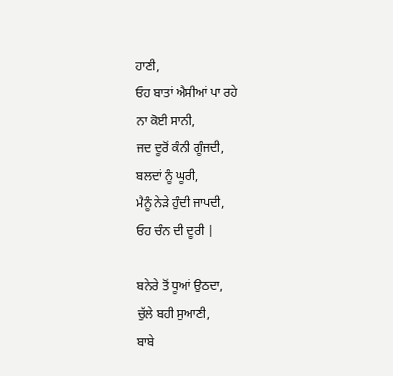ਹਾਣੀ,
ਓਹ ਬਾਤਾਂ ਐਸੀਆਂ ਪਾ ਰਹੇ
ਨਾ ਕੋਈ ਸਾਨੀ,
ਜਦ ਦੂਰੋਂ ਕੰਨੀ ਗੂੰਜਦੀ,
ਬਲਦਾਂ ਨੂੰ ਘੂਰੀ,
ਮੈਨੂੰ ਨੇੜੇ ਹੁੰਦੀ ਜਾਪਦੀ,
ਓਹ ਚੰਨ ਦੀ ਦੂਰੀ |

ਬਨੇਰੇ ਤੋਂ ਧੂਆਂ ਉਠਦਾ,
ਚੁੱਲੇ ਬਹੀ ਸੁਆਣੀ,
ਬਾਬੇ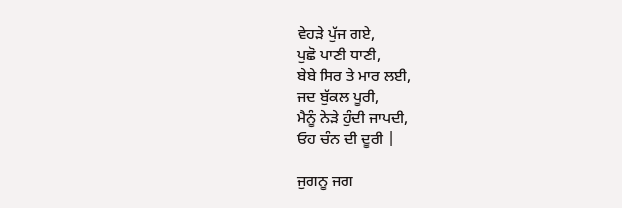ਵੇਹੜੇ ਪੁੱਜ ਗਏ,
ਪੁਛੋ ਪਾਣੀ ਧਾਣੀ,
ਬੇਬੇ ਸਿਰ ਤੇ ਮਾਰ ਲਈ,
ਜਦ ਬੁੱਕਲ ਪੂਰੀ,
ਮੈਨੂੰ ਨੇੜੇ ਹੁੰਦੀ ਜਾਪਦੀ,
ਓਹ ਚੰਨ ਦੀ ਦੂਰੀ |

ਜੁਗਨੂ ਜਗ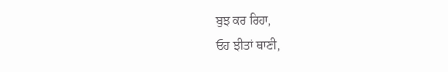ਬੁਝ ਕਰ ਰਿਹਾ,
ਓਹ ਝੀਤਾਂ ਥਾਣੀ,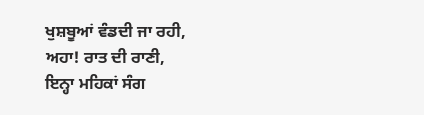ਖੁਸ਼ਬੂਆਂ ਵੰਡਦੀ ਜਾ ਰਹੀ,
ਅਹਾ! ਰਾਤ ਦੀ ਰਾਣੀ,
ਇਨ੍ਹਾ ਮਹਿਕਾਂ ਸੰਗ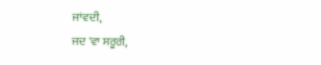ਜਾਂਵਦੀ,
ਜਦ 'ਵਾ ਸਰੂਰੀ,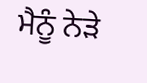ਮੈਨੂੰ ਨੇੜੇ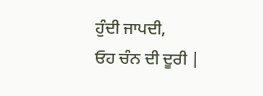ਹੁੰਦੀ ਜਾਪਦੀ,
ਓਹ ਚੰਨ ਦੀ ਦੂਰੀ |